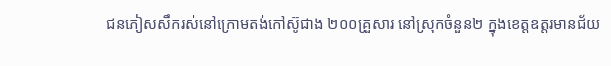ជនភៀសសឹករស់នៅក្រោមតង់កៅស៊ូជាង ២០០គ្រួសារ នៅស្រុកចំនួន២ ក្នុងខេត្តឧត្តរមានជ័យ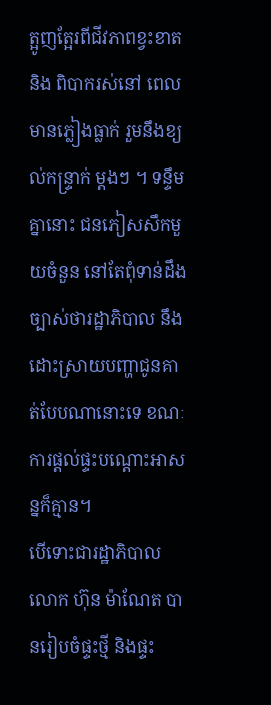ត្អូញត្អែរពីជីវភាពខ្វះខាត និង ពិបាករស់នៅ ពេលមានភ្លៀងធ្លាក់ រួមនឹងខ្យល់កន្ទ្រាក់ ម្ដងៗ ។ ទន្ទឹមគ្នានោះ ជនភៀសសឹកមួយចំនួន នៅតែពុំទាន់ដឹងច្បាស់ថារដ្ឋាភិបាល នឹងដោះស្រាយបញ្ហាជូនគាត់បែបណានោះទេ ខណៈការផ្ដល់ផ្ទះបណ្ដោះអាសន្នក៏គ្មាន។
បើទោះជារដ្ឋាភិបាល លោក ហ៊ុន ម៉ាណែត បានរៀបចំផ្ទះថ្មី និងផ្ទះ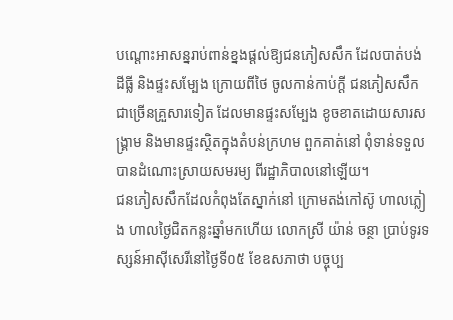បណ្ដោះអាសន្នរាប់ពាន់ខ្នងផ្ដល់ឱ្យជនភៀសសឹក ដែលបាត់បង់ដីធ្លី និងផ្ទះសម្បែង ក្រោយពីថៃ ចូលកាន់កាប់ក្ដី ជនភៀសសឹកជាច្រើនគ្រួសារទៀត ដែលមានផ្ទះសម្បែង ខូចខាតដោយសារសង្គ្រាម និងមានផ្ទះស្ថិតក្នុងតំបន់ក្រហម ពួកគាត់នៅ ពុំទាន់ទទួលបានដំណោះស្រាយសមរម្យ ពីរដ្ឋាភិបាលនៅឡើយ។
ជនភៀសសឹកដែលកំពុងតែស្នាក់នៅ ក្រោមតង់កៅស៊ូ ហាលភ្លៀង ហាលថ្ងៃជិតកន្លះឆ្នាំមកហើយ លោកស្រី យ៉ាន់ ចន្ថា ប្រាប់ទូរទស្សន៍អាស៊ីសេរីនៅថ្ងៃទី០៥ ខែឧសភាថា បច្ចុប្ប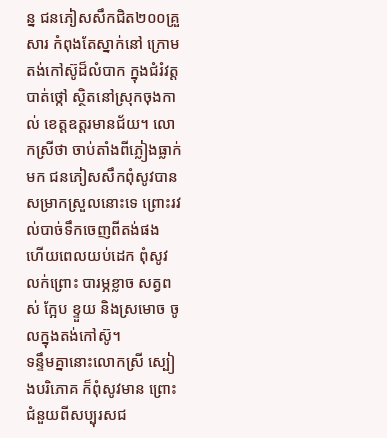ន្ន ជនភៀសសឹកជិត២០០គ្រួសារ កំពុងតែស្នាក់នៅ ក្រោមតង់កៅស៊ូដ៏លំបាក ក្នុងជំរំវត្តបាត់ថ្កៅ ស្ថិតនៅស្រុកចុងកាល់ ខេត្តឧត្តរមានជ័យ។ លោកស្រីថា ចាប់តាំងពីភ្លៀងធ្លាក់មក ជនភៀសសឹកពុំសូវបានសម្រាកស្រួលនោះទេ ព្រោះរវល់បាច់ទឹកចេញពីតង់ផង ហើយពេលយប់ដេក ពុំសូវលក់ព្រោះ បារម្ភខ្លាច សត្វពស់ ក្អែប ខ្ទួយ និងស្រមោច ចូលក្នុងតង់កៅស៊ូ។
ទន្ទឹមគ្នានោះលោកស្រី ស្បៀងបរិភោគ ក៏ពុំសូវមាន ព្រោះជំនួយពីសប្បុរសជ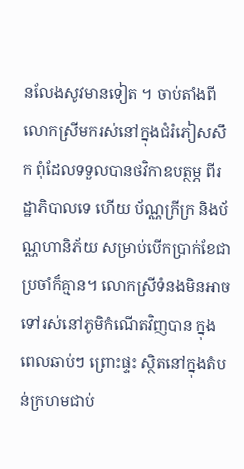នលែងសូវមានទៀត ។ ចាប់តាំងពី លោកស្រីមករស់នៅក្នុងជំរំភៀសសឹក ពុំដែលទទួលបានថវិកាឧបត្ថម្ភ ពីរដ្ឋាភិបាលទេ ហើយ ប័ណ្ណក្រីក្រ និងប័ណ្ណហានិភ័យ សម្រាប់បើកប្រាក់ខែជាប្រចាំក៏គ្មាន។ លោកស្រីទំនងមិនអាចទៅរស់នៅភូមិកំណើតវិញបាន ក្នុងពេលឆាប់ៗ ព្រោះផ្ទះ ស្ថិតនៅក្នុងតំបន់ក្រហមជាប់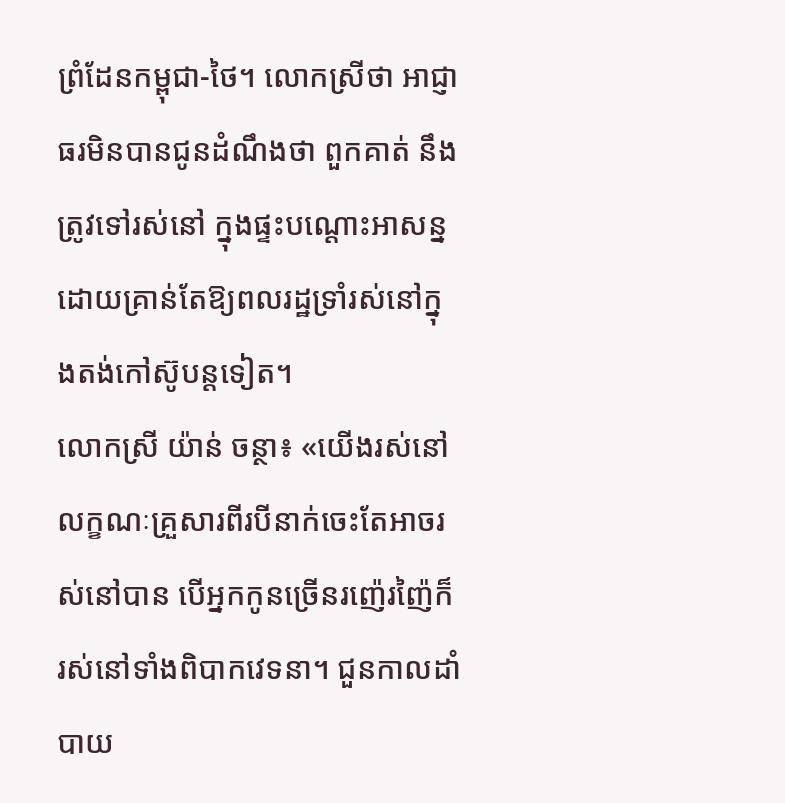ព្រំដែនកម្ពុជា-ថៃ។ លោកស្រីថា អាជ្ញាធរមិនបានជូនដំណឹងថា ពួកគាត់ នឹងត្រូវទៅរស់នៅ ក្នុងផ្ទះបណ្ដោះអាសន្ន ដោយគ្រាន់តែឱ្យពលរដ្ឋទ្រាំរស់នៅក្នុងតង់កៅស៊ូបន្តទៀត។
លោកស្រី យ៉ាន់ ចន្ថា៖ «យើងរស់នៅលក្ខណៈគ្រួសារពីរបីនាក់ចេះតែអាចរស់នៅបាន បើអ្នកកូនច្រើនរញ៉េរញ៉ៃក៏រស់នៅទាំងពិបាកវេទនា។ ជួនកាលដាំបាយ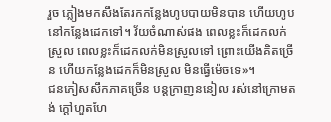រួច ភ្លៀងមកសឹងតែរកកន្លែងហូបបាយមិនបាន ហើយហូបនៅកន្លែងដេកទៅ។ វ័យចំណាស់ផង ពេលខ្លះក៏ដេកលក់ស្រួល ពេលខ្លះក៏ដេកលក់មិនស្រួលទៅ ព្រោះយើងគិតច្រើន ហើយកន្លែងដេកក៏មិនស្រួល មិនធ្វើម៉េចទេ»។
ជនភៀសសឹកភាគច្រើន បន្តក្រាញននៀល រស់នៅក្រោមតង់ ក្ដៅហួតហែ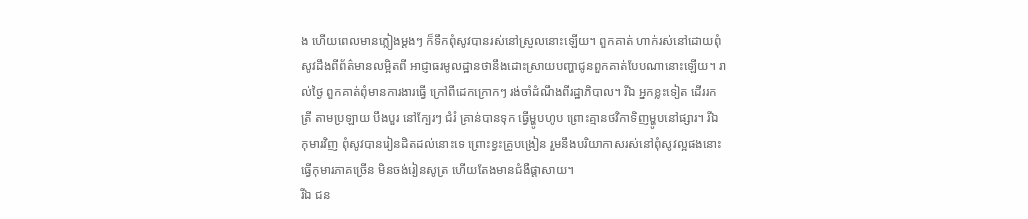ង ហើយពេលមានភ្លៀងម្ដងៗ ក៏ទឹកពុំសូវបានរស់នៅស្រួលនោះឡើយ។ ពួកគាត់ ហាក់រស់នៅដោយពុំសូវដឹងពីព័ត៌មានលម្អិតពី អាជ្ញាធរមូលដ្ឋានថានឹងដោះស្រាយបញ្ហាជូនពួកគាត់បែបណានោះឡើយ។ រាល់ថ្ងៃ ពួកគាត់ពុំមានការងារធ្វើ ក្រៅពីដេកក្រោកៗ រង់ចាំដំណឹងពីរដ្ឋាភិបាល។ រីឯ អ្នកខ្លះទៀត ដើររកត្រី តាមប្រឡាយ បឹងបួរ នៅក្បែរៗ ជំរំ គ្រាន់បានទុក ធ្វើម្ហូបហូប ព្រោះគ្មានថវិកាទិញម្ហូបនៅផ្សារ។ រីឯ កុមារវិញ ពុំសូវបានរៀនដិតដល់នោះទេ ព្រោះខ្វះគ្រូបង្រៀន រួមនឹងបរិយាកាសរស់នៅពុំសូវល្អផងនោះ ធ្វើកុមារភាគច្រើន មិនចង់រៀនសូត្រ ហើយតែងមានជំងឺផ្ដាសាយ។
រីឯ ជន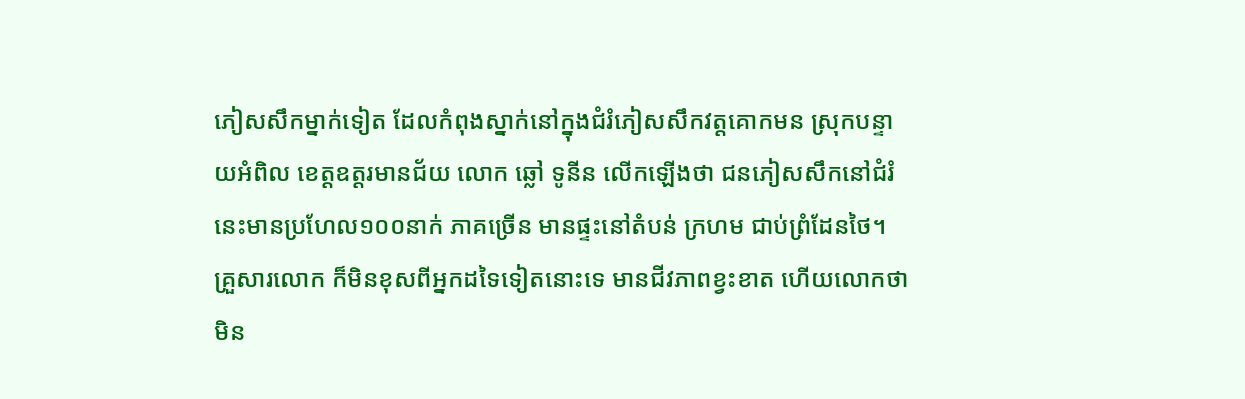ភៀសសឹកម្នាក់ទៀត ដែលកំពុងស្នាក់នៅក្នុងជំរំភៀសសឹកវត្តគោកមន ស្រុកបន្ទាយអំពិល ខេត្តឧត្តរមានជ័យ លោក ឆ្លៅ ទូនីន លើកឡើងថា ជនភៀសសឹកនៅជំរំនេះមានប្រហែល១០០នាក់ ភាគច្រើន មានផ្ទះនៅតំបន់ ក្រហម ជាប់ព្រំដែនថៃ។ គ្រួសារលោក ក៏មិនខុសពីអ្នកដទៃទៀតនោះទេ មានជីវភាពខ្វះខាត ហើយលោកថា មិន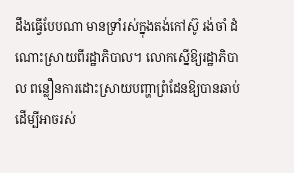ដឹងធ្វើបែបណា មានទ្រាំរស់ក្នុងតង់កៅស៊ូ រង់ចាំ ដំណោះស្រាយពីរដ្ឋាភិបាល។ លោកស្នើឱ្យរដ្ឋាភិបាល ពន្លឿនការដោះស្រាយបញ្ហាព្រំដែនឱ្យបានឆាប់ ដើម្បីអាចរស់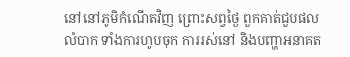នៅនៅភូមិកំណើតវិញ ព្រោះសព្វថ្ងៃ ពួកគាត់ជួបផលលំបាក ទាំងការហូបចុក ការរស់នៅ និងបញ្ហាអនាគត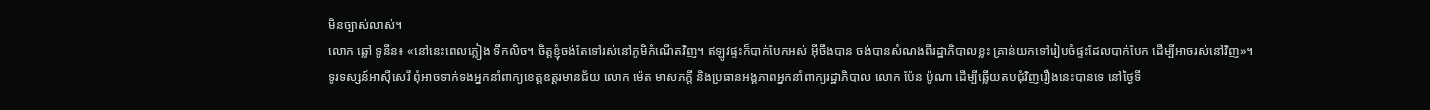មិនច្បាស់លាស់។
លោក ឆ្លៅ ទូនីន៖ «នៅនេះពេលភ្លៀង ទឹកលិច។ ចិត្តខ្ញុំចង់តែទៅរស់នៅភូមិកំណើតវិញ។ ឥឡូវផ្ទះក៏បាក់បែកអស់ អ៊ីចឹងបាន ចង់បានសំណងពីរដ្ឋាភិបាលខ្លះ គ្រាន់យកទៅរៀបចំផ្ទះដែលបាក់បែក ដើម្បីអាចរស់នៅវិញ»។
ទូរទស្សន៍អាស៊ីសេរី ពុំអាចទាក់ទងអ្នកនាំពាក្យខេត្តឧត្តរមានជ័យ លោក ម៉េត មាសភក្ដី និងប្រធានអង្គភាពអ្នកនាំពាក្យរដ្ឋាភិបាល លោក ប៉ែន ប៉ូណា ដើម្បីឆ្លើយតបជុំវិញរឿងនេះបានទេ នៅថ្ងៃទី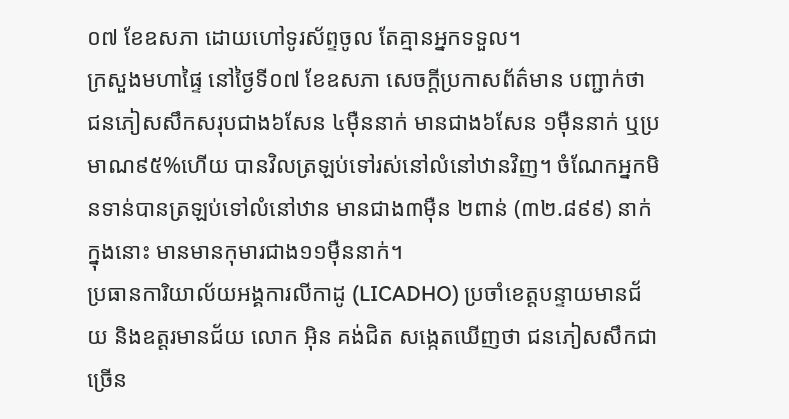០៧ ខែឧសភា ដោយហៅទូរស័ព្ទចូល តែគ្មានអ្នកទទួល។
ក្រសួងមហាផ្ទៃ នៅថ្ងៃទី០៧ ខែឧសភា សេចក្ដីប្រកាសព័ត៌មាន បញ្ជាក់ថា ជនភៀសសឹកសរុបជាង៦សែន ៤ម៉ឺននាក់ មានជាង៦សែន ១ម៉ឺននាក់ ឬប្រមាណ៩៥%ហើយ បានវិលត្រឡប់ទៅរស់នៅលំនៅឋានវិញ។ ចំណែកអ្នកមិនទាន់បានត្រឡប់ទៅលំនៅឋាន មានជាង៣ម៉ឺន ២ពាន់ (៣២.៨៩៩) នាក់ ក្នុងនោះ មានមានកុមារជាង១១ម៉ឺននាក់។
ប្រធានការិយាល័យអង្គការលីកាដូ (LICADHO) ប្រចាំខេត្តបន្ទាយមានជ័យ និងឧត្ដរមានជ័យ លោក អ៊ិន គង់ជិត សង្កេតឃើញថា ជនភៀសសឹកជាច្រើន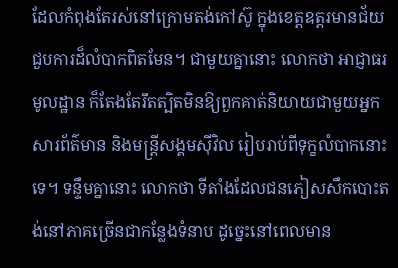ដែលកំពុងតែរស់នៅក្រោមតង់កៅស៊ូ ក្នុងខេត្តឧត្តរមានជ័យ ជួបការដ៏លំបាកពិតមែន។ ជាមួយគ្នានោះ លោកថា អាជ្ញាធរមូលដ្ឋាន ក៏តែងតែរឹតត្បិតមិនឱ្យពួកគាត់និយាយជាមួយអ្នកសារព័ត៌មាន និងមន្ត្រីសង្គមស៊ីវិល រៀបរាប់ពីទុក្ខលំបាកនោះទេ។ ទន្ទឹមគ្នានោះ លោកថា ទីតាំងដែលជនភៀសសឹកបោះតង់នៅភាគច្រើនជាកន្លែងទំនាប ដូច្នេះនៅពេលមាន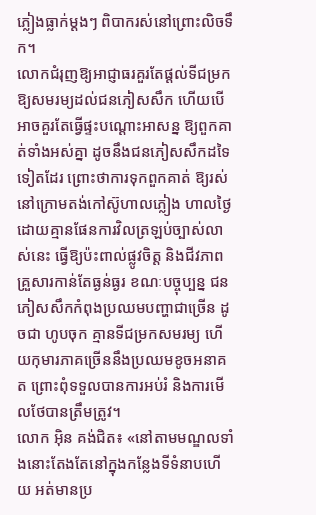ភ្លៀងធ្លាក់ម្ដងៗ ពិបាករស់នៅព្រោះលិចទឹក។
លោកជំរុញឱ្យអាជ្ញាធរគួរតែផ្ដល់ទីជម្រកឱ្យសមរម្យដល់ជនភៀសសឹក ហើយបើអាចគួរតែធ្វើផ្ទះបណ្ដោះអាសន្ន ឱ្យពួកគាត់ទាំងអស់គ្នា ដូចនឹងជនភៀសសឹកដទៃទៀតដែរ ព្រោះថាការទុកពួកគាត់ ឱ្យរស់នៅក្រោមតង់កៅស៊ូហាលភ្លៀង ហាលថ្ងៃ ដោយគ្មានផែនការវិលត្រឡប់ច្បាស់លាស់នេះ ធ្វើឱ្យប៉ះពាល់ផ្លូវចិត្ត និងជីវភាពគ្រួសារកាន់តែធ្ងន់ធ្ងរ ខណៈបច្ចុប្បន្ន ជនភៀសសឹកកំពុងប្រឈមបញ្ហាជាច្រើន ដូចជា ហូបចុក គ្មានទីជម្រកសមរម្យ ហើយកុមារភាគច្រើននឹងប្រឈមខូចអនាគត ព្រោះពុំទទួលបានការអប់រំ និងការមើលថែបានត្រឹមត្រូវ។
លោក អ៊ិន គង់ជិត៖ «នៅតាមមណ្ឌលទាំងនោះតែងតែនៅក្នុងកន្លែងទីទំនាបហើយ អត់មានប្រ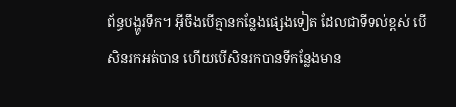ព័ន្ធបង្ហូរទឹក។ អ៊ីចឹងបើគ្មានកន្លែងផ្សេងទៀត ដែលជាទីទល់ខ្ពស់ បើសិនរកអត់បាន ហើយបើសិនរកបានទីកន្លែងមាន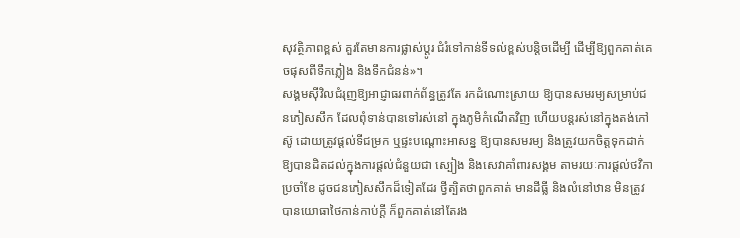សុវត្ថិភាពខ្ពស់ គួរតែមានការផ្លាស់ប្ដូរ ជំរំទៅកាន់ទីទល់ខ្ពស់បន្តិចដើម្បី ដើម្បីឱ្យពួកគាត់គេចផុសពីទឹកភ្លៀង និងទឹកជំនន់»។
សង្គមស៊ីវិលជំរុញឱ្យអាជ្ញាធរពាក់ព័ន្ធត្រូវតែ រកដំណោះស្រាយ ឱ្យបានសមរម្យសម្រាប់ជនភៀសសឹក ដែលពុំទាន់បានទៅរស់នៅ ក្នុងភូមិកំណើតវិញ ហើយបន្តរស់នៅក្នុងតង់កៅស៊ូ ដោយត្រូវផ្ដល់ទីជម្រក ឬផ្ទះបណ្ដោះអាសន្ន ឱ្យបានសមរម្យ និងត្រូវយកចិត្តទុកដាក់ឱ្យបានដិតដល់ក្នុងការផ្ដល់ជំនួយជា ស្បៀង និងសេវាគាំពារសង្គម តាមរយៈការផ្ដល់ថវិកាប្រចាំខែ ដូចជនភៀសសឹកដ៏ទៀតដែរ ថ្វីត្បិតថាពួកគាត់ មានដីធ្លី និងលំនៅឋាន មិនត្រូវបានយោធាថៃកាន់កាប់ក្ដី ក៏ពួកគាត់នៅតែរង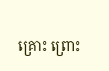គ្រោះ ព្រោះ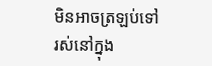មិនអាចត្រឡប់ទៅរស់នៅក្នុង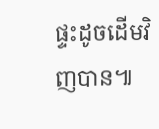ផ្ទះដូចដើមវិញបាន៕